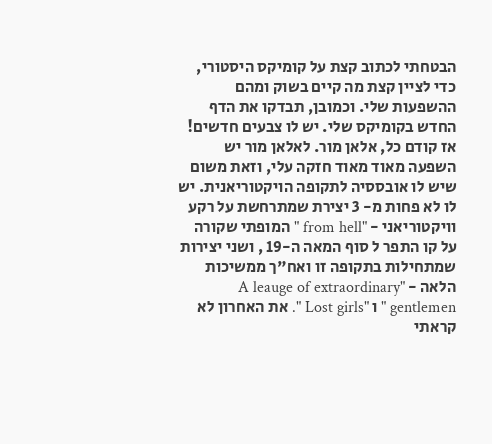הבטחתי לכתוב קצת על קומיקס היסטורי, כדי לציין קצת מה קיים בשוק ומהם ההשפעות שלי. וכמובן, תבדקו את הדף החדש בקומיקס שלי. יש לו צבעים חדשים!
אז קודם כל, אלאן מור. לאלאן מור יש השפעה מאוד מאוד חזקה עלי, וזאת משום שיש לו אובססיה לתקופה הויקטוריאנית. יש לו לא פחות מ- 3 יצירת שמתרחשת על רקע וויקטוריאני - "from hell " המופתי שקורה על קו התפר ל סוף המאה ה-19 , ושני יצירות שמתחילות בתקופה זו ואח"ך ממשיכות הלאה - "A leauge of extraordinary gentlemen " ו "Lost girls ". את האחרון לא קראתי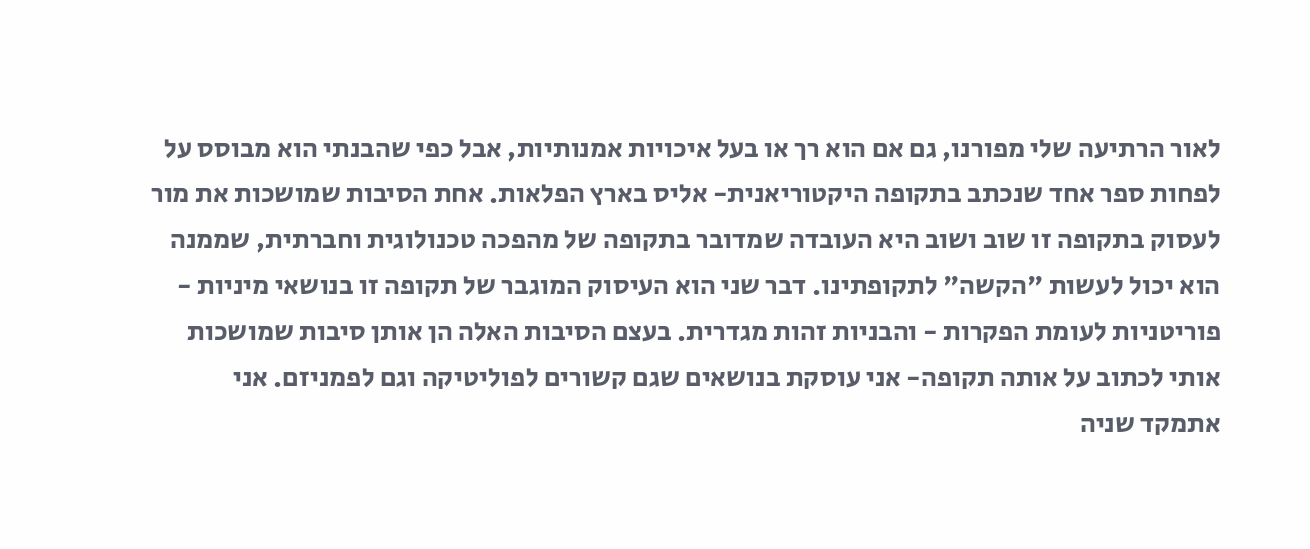לאור הרתיעה שלי מפורנו, גם אם הוא רך או בעל איכויות אמנותיות, אבל כפי שהבנתי הוא מבוסס על לפחות ספר אחד שנכתב בתקופה היקטוריאנית- אליס בארץ הפלאות. אחת הסיבות שמושכות את מור לעסוק בתקופה זו שוב ושוב היא העובדה שמדובר בתקופה של מהפכה טכנולוגית וחברתית, שממנה הוא יכול לעשות "הקשה" לתקופתינו. דבר שני הוא העיסוק המוגבר של תקופה זו בנושאי מיניות - פוריטניות לעומת הפקרות - והבניות זהות מגדרית. בעצם הסיבות האלה הן אותן סיבות שמושכות אותי לכתוב על אותה תקופה- אני עוסקת בנושאים שגם קשורים לפוליטיקה וגם לפמניזם. אני אתמקד שניה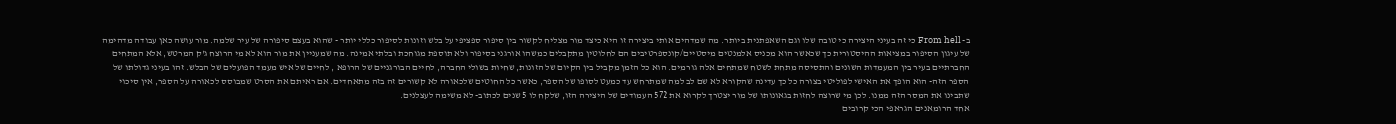ב- From hell כי זה בעיני היצירה כי טובה שלו וגם השאפתנית ביותר. מה שמדהים אותי ביצירה זו היא כיצד מור מצליח לקשור בין סיפור ספציפי על בלש וזונות לסיפור כללי יותר - שהוא בעצם סיפורה של עיר שלמה. מור עושה כאן עבודה מדהימה של עיגון הסיפור במציאות ההיסטורית כך שכאשר הוא מכניס אלמנטים מיסטיים/קונספרטיבים הם לחלוטין מתקבלים כמשהו אורגני בסיפור ולא תוספת מגוחכת ובלתי אמינה. מה שמעניין את מור הוא לא מי הרוצח ג'ק המרטש, אלא המתחים החברתיים בעיר בין המעמדות השונים והתסיסה מתחת לשטח שמתחים אלה גורמים. הוא כל הזמן מקביל בין הקיום של הזונות, שחיות בשולי החברה, לחיים הבורגניים של הרופא , לחיים של איש מעמד הפועלים של הבלש. זהו בעיני גדולתו של הספר הזה- הוא הופך את האישי לפוליטי בצורה כל כך עדינה שהקורא לא שם לב למה שמתרחש עד כמעט לסופו של הספר, כאשר כל החוטים שלכאורה לא קשורים זה בזה מתאחדים. אם ראיתם את הסרט שמבוסס לכאורה על הספר, אין סיכוי שתבינו את המסר הזה ממנו. לכן מי שרוצה לחזות בגאונותו של מור יצטרך לקרוא את 572 העמודים של היצירה הזו, שלקח לו 5 שנים לכתוב- לא משימה לעצלנים.
אחד הרומאנים הגראפי הכי קרובים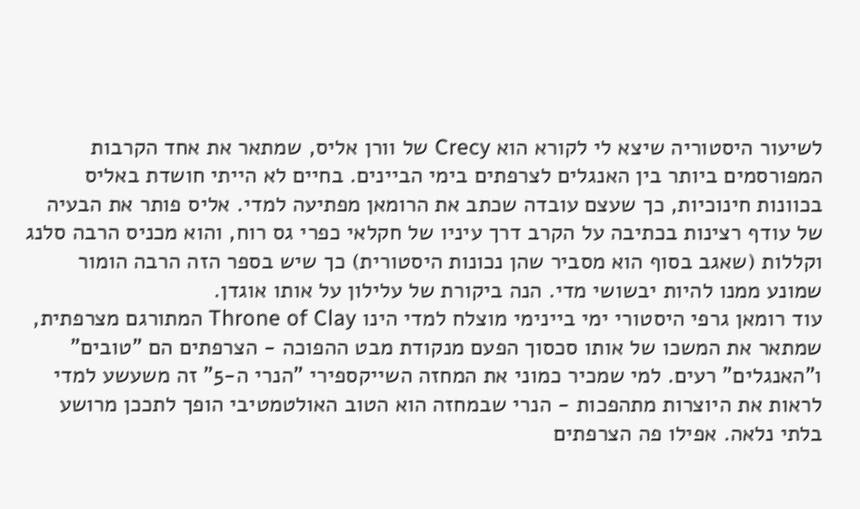לשיעור היסטוריה שיצא לי לקורא הוא Crecy של וורן אליס, שמתאר את אחד הקרבות המפורסמים ביותר בין האנגלים לצרפתים בימי הביינים. בחיים לא הייתי חושדת באליס בכוונות חינוכיות, כך שעצם עובדה שכתב את הרומאן מפתיעה למדי. אליס פותר את הבעיה של עודף רצינות בכתיבה על הקרב דרך עיניו של חקלאי כפרי גס רוח, והוא מכניס הרבה סלנג וקללות (שאגב בסוף הוא מסביר שהן נכונות היסטורית) כך שיש בספר הזה הרבה הומור שמונע ממנו להיות יבשושי מדי. הנה ביקורת של עלילון על אותו אוגדן.
עוד רומאן גרפי היסטורי ימי ביינימי מוצלח למדי הינו Throne of Clay המתורגם מצרפתית, שמתאר את המשכו של אותו סכסוך הפעם מנקודת מבט ההפוכה - הצרפתים הם "טובים" ו"האנגלים" רעים. למי שמכיר כמוני את המחזה השייקספירי "הנרי ה-5" זה משעשע למדי לראות את היוצרות מתהפכות - הנרי שבמחזה הוא הטוב האולטמטיבי הופך לתככן מרושע בלתי נלאה. אפילו פה הצרפתים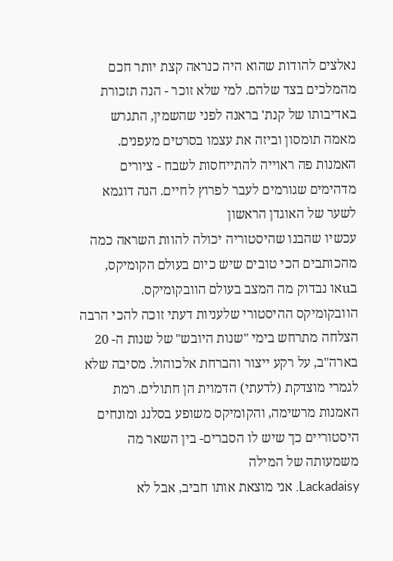נאלצים להודות שהוא היה כנראה קצת יותר חכם מהמלכים בצד שלהם. למי שלא זוכר - הנה תזכורת באדיבותו של קנת' בראנה לפני שהשמין, התגרש מאמה תומסון וביזה את עצמו בסרטים מעפנים.
האמנות פה ראוייה להתייחסות לשבח - ציורים מדהימים שגורמים לעבר לפרוץ לחיים. הנה דוגמא לשער של האוגדן הראשון
עכשיו שהבנו שהיסטוריה יכולה להוות השראה כמה מהכותבים הכי טובים שיש כיום בעולם הקומיקס, בuאו נבדוק מה המצב בעולם הוובקומיקס.
הוובקומיקס ההיסטורי שלעניות דעתי זוכה להכי הרבה הצלחה מתרחש בימי "שנות היובש" של שנות ה- 20 בארה"ב, על רקע ייצור והברחת אלכוהול. מסיבה שלא לגמרי מוצדקת (לדעתי) הדמוית הן חתולים. רמת האמנות מרשימה, והקומיקס משופע בסלנג ומונחים היסטוריים כך שיש לו הסברים- בין השאר מה משמעותה של המילה
Lackadaisy. אני מוצאת אותו חביב, אבל לא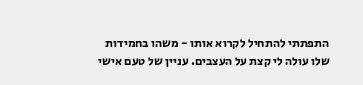התפתתי להתחיל לקרוא אותו - משהו בחמידות שלו עולה לי קצת על העצבים. עניין של טעם אישי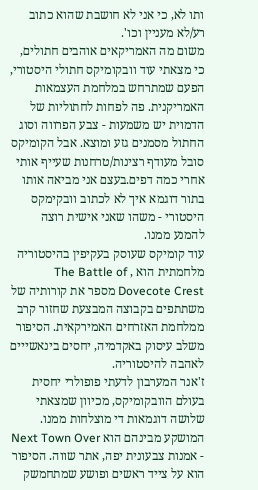ותו לא, כי אני לא חושבת שהוא כתוב רע/לא מעניין וכו'.
משום מה האמריקאים אוהבים חתולים, כי מצאתי עוד וובקומיקס חתולי היסטורי, הפעם שמתרחש במלחמת העצמאות האמריקנית. פה לפחות לחתוליות של הדמוית יש משמעות - צבע הפרווה וסוג החתול מסמנים גזע ומוצא. אבל הקומיקס סובל מעודף רצינות/טרחנות שעייף אותי אחרי כמה דפים.בעצם אני מביאה אותו בתור דוגמא איך לא לכתוב וובקימקס היסטורי - משהו שאני אישית רוצה להמנע ממנו.
עוד קומיקס שעוסק בעקיפין בהיסטוריה מלחמתית הוא , The Battle of Dovecote Crest מספר את קורותיה של משתתפים בקבוצה המבצעת שחזור קרב ממלחמת האזרחים האמירקאית. הסיפור משלב עיסוק באקדמיה, יחסים בינאשייים לאהבה להיסטוריה.
ז'אנר המערבון לדעתי פופולרי יחסית בעולם הוובקומיקס, מכיוון שמצאתי שלושה דוגמאות די מוצלחות ממנו. המושקע מבינהם הוא Next Town Over - אמנות צבעונית יפה, אתר שווה. הסיפור הוא על צייד ראשים ופושע שמתחמשק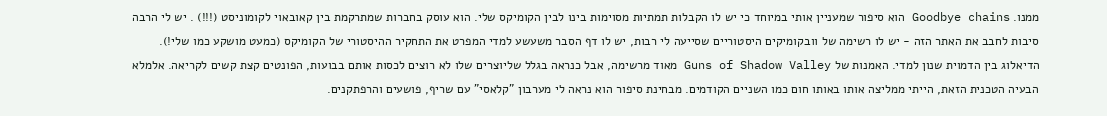ממנו. Goodbye chains הוא סיפור שמעניין אותי במיוחד כי יש לו הקבלות תמתיות מסוימות בינו לבין הקומיקס שלי. הוא עוסק בחברות שמתרקמת בין קאובאוי לקומוניסט (!!!) . יש לי הרבה סיבות לחבב את האתר הזה - יש לו רשימה של וובקומיקים היסטוריים שסייעה לי רבות, יש לו דף הסבר משעשע למדי המפרט את התחקיר ההיסטורי של הקומיקס (כמעט מושקע כמו שלי!). הדיאלוג בין הדמוית שנון למדי. האמנות של Guns of Shadow Valley מאוד מרשימה, אבל כנראה בגלל שליוצרים שלו לא רוצים לכסות אותם בבועות, הפונטים קצת קשים לקריאה. אלמלא הבעיה הטכנית הזאת, הייתי ממליצה אותו באותו חום כמו השניים הקודמים. מבחינת סיפור הוא נראה לי מערבון "קלאסי" עם שריף, פושעים והרפתקנים.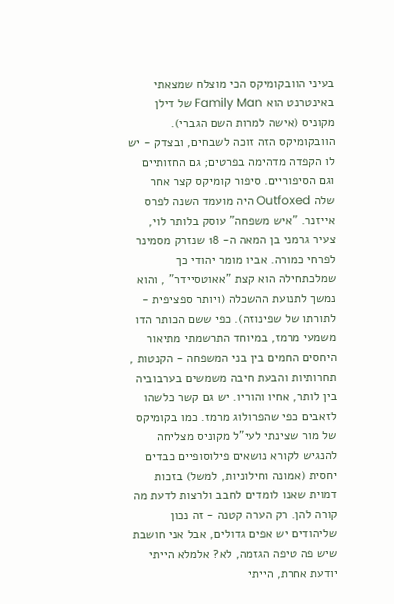בעיני הוובקומיקס הכי מוצלח שמצאתי באינטרנט הוא Family Man של דילן מקוניס (אישה למרות השם הגברי). הוובקומיקס הזה זוכה לשבחים, ובצדק - יש לו הקפדה מדהימה בפרטים; גם החזותיים וגם הסיפוריים. סיפור קומיקס קצר אחר שלה Outfoxed היה מועמד השנה לפרס אייזנר. "איש משפחה" עוסק בלותר לוי, צעיר גרמני בן המאה ה- 18 שנזרק מסמינר לפרחי כמורה. אביו מומר יהודי כך שמלכתחילה הוא קצת "אאוטסיידר" , והוא נמשך לתנועת ההשכלה (ויותר ספציפית - לתורתו של שפינוזה). כפי ששם הכותר הדו משמעי מרמז, במיוחד התרשמתי מתיאור היחסים החמים בין בני המשפחה - הקנטות , תחרותיות והבעת חיבה משמשים בערבוביה בין לותר, אחיו והוריו. יש גם קשר כלשהו לזאבים כפי שהפרולוג מרמז. כמו בקומיקס של מור שצינתי לעי"ל מקוניס מצליחה להנגיש לקורא נושאים פילוסופיים כבדים יחסית (אמונה וחילוניות, למשל) בזכות דמוית שאנו לומדים לחבב ולרצות לדעת מה קורה להן. רק הערה קטנה - זה נכון שליהודים יש אפים גדולים, אבל אני חושבת שיש פה טיפה הגזמה, לא? אלמלא הייתי יודעת אחרת, הייתי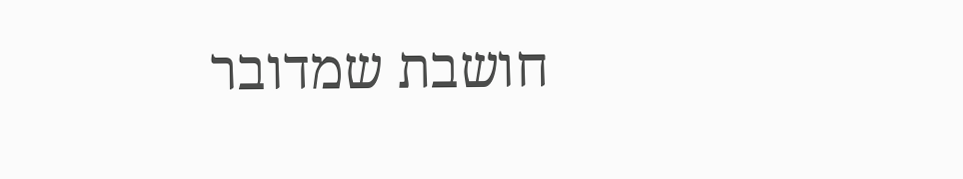חושבת שמדובר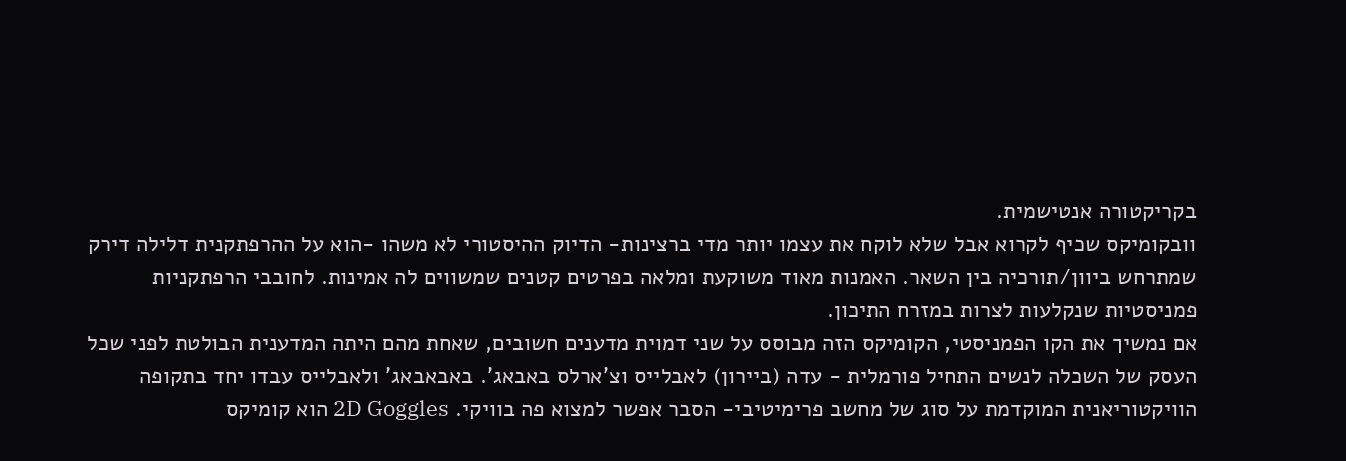בקריקטורה אנטישמית.
וובקומיקס שכיף לקרוא אבל שלא לוקח את עצמו יותר מדי ברצינות- הדיוק ההיסטורי לא משהו -הוא על ההרפתקנית דלילה דירק שמתרחש ביוון/תורכיה בין השאר. האמנות מאוד משוקעת ומלאה בפרטים קטנים שמשווים לה אמינות. לחובבי הרפתקניות פמניסטיות שנקלעות לצרות במזרח התיכון.
אם נמשיך את הקו הפמניסטי, הקומיקס הזה מבוסס על שני דמוית מדענים חשובים, שאחת מהם היתה המדענית הבולטת לפני שכל העסק של השכלה לנשים התחיל פורמלית - עדה (ביירון) לאבלייס וצ'ארלס באבאג'. באבאבאג' ולאבלייס עבדו יחד בתקופה הוויקטוריאנית המוקדמת על סוג של מחשב פרימיטיבי- הסבר אפשר למצוא פה בוויקי. 2D Goggles הוא קומיקס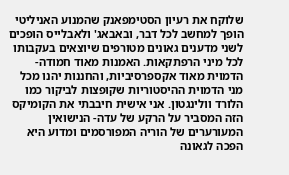שלוקח את רעיון הסטימפאנק שהמנוע האניליטי הופך למחשב לכל דבר, ובאבאג' ולאבלייס הופכים לשני מדענים גאונים מטורפים שיוצאים בעקבותו לכל מיני הרפתקאות. האמנות מאוד חמודה- הדמוית מאוד אקספרסיביות, והחננות יהנו מכל מני הדמוית ההיסטוריות שקופצות לביקור כמו הלורד וולינגטון. אני אישית חיבבתי את הקומיקס הזה המסביר על הרקע של עדה- הנישואין המעורערים של הוריה המפורסמים ומדוע היא הפכה לגאונה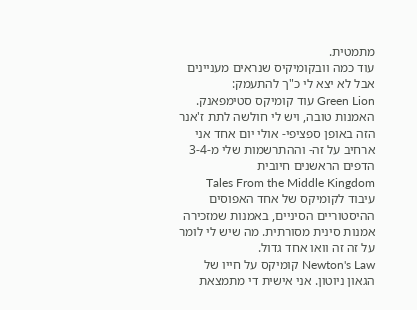מתמטית.
עוד כמה וובקומיקיס שנראים מעניינים אבל לא יצא לי כ"ך להתעמק:
Green Lion עוד קומיקס סטימפאנק. האמנות טובה, ויש לי חולשה לתת ז'אנר הזה באופן ספציפי- אולי יום אחד אני ארחיב על זה- וההתרשמות שלי מ-3-4 הדפים הראשנים חיובית
Tales From the Middle Kingdom עיבוד לקומיקס של אחד האפוסים ההיסטוריים הסיניים, באמנות שמזכירה אמנות סינית מסורתית. מה שיש לי לומר על זה זה וואו אחד גדול.
Newton's Law קומיקס על חייו של הגאון ניוטון. אני אישית די מתמצאת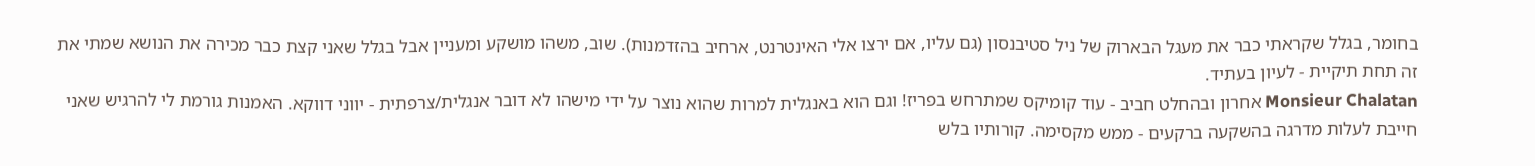בחומר, בגלל שקראתי כבר את מעגל הבארוק של ניל סטיבנסון (גם עליו, אם ירצו אלי האינטרנט, ארחיב בהזדמנות). שוב, משהו מושקע ומעניין אבל בגלל שאני קצת כבר מכירה את הנושא שמתי את זה תחת תיקיית - לעיון בעתיד.
Monsieur Chalatan אחרון ובהחלט חביב - עוד קומיקס שמתרחש בפריז! וגם הוא באנגלית למרות שהוא נוצר על ידי מישהו לא דובר אנגלית/צרפתית - יווני דווקא. האמנות גורמת לי להרגיש שאני חייבת לעלות מדרגה בהשקעה ברקעים - ממש מקסימה. קורותיו בלש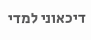דיכאוני למדי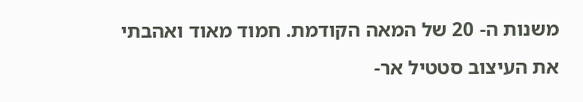משנות ה- 20 של המאה הקודמת. חמוד מאוד ואהבתי את העיצוב סטטיל אר-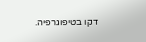דקו בטיפוגרפיה.